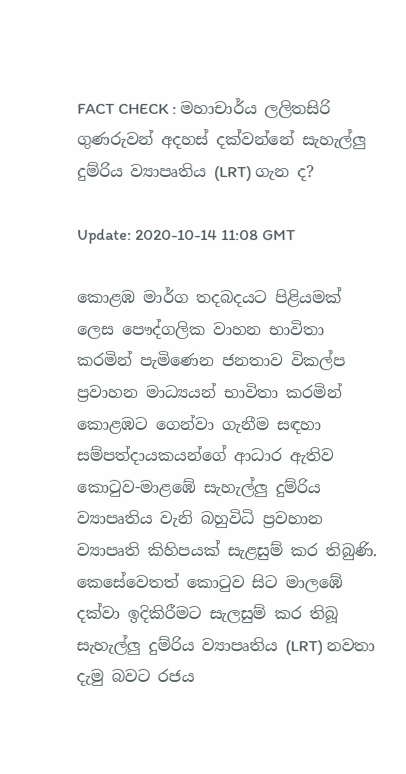FACT CHECK : මහාචාර්ය ලලිතසිරි ගුණරුවන් අදහස් දක්වන්නේ සැහැල්ලු දුම්රිය ව්‍යාපෘතිය (LRT) ගැන ද?

Update: 2020-10-14 11:08 GMT

කොළඹ මාර්ග තදබදයට පිළියමක් ලෙස පෞද්ගලික වාහන භාවිතා කරමින් පැමිණෙන ජනතාව විකල්ප ප්‍රවාහන මාධ්‍යයන් භාවිතා කරමින් කොළඹට ගෙන්වා ගැනීම සඳහා සම්පත්දායකයන්ගේ ආධාර ඇතිව කොටුව-මාළඹේ සැහැල්ලු දුම්රිය ව්‍යාපෘතිය වැනි බහුවිධි ප්‍රවහාන ව්‍යාපෘති කිහිපයක් සැළසුම් කර තිබුණි. කෙසේවෙතත් කොටුව සිට මාලඹේ දක්වා ඉදිකිරීමට සැලසුම් කර තිබූ සැහැල්ලු දුම්රිය ව්‍යාපෘතිය (LRT) නවතා දැමු බවට රජය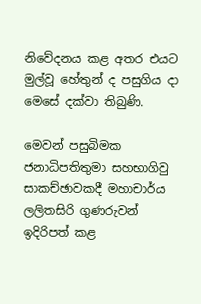නිවේදනය කළ අතර එයට මුල්වූ හේතුන් ද පසුගිය දා මෙසේ දක්වා තිබුණි.

මෙවන් පසුබිමක ජනාධිපතිතුමා සහභාගිවු සාකච්ඡාවකදී මහාචාර්ය ලලිතසිරි ගුණරුවන් ඉදිරිපත් කළ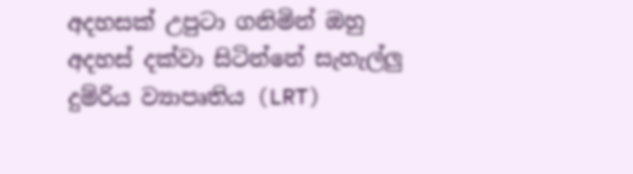අදහසක් උපුටා ගනිමින් ඔහු අදහස් දක්වා සිටින්නේ සැහැල්ලු දුම්රිය ව්‍යාපෘතිය (LRT)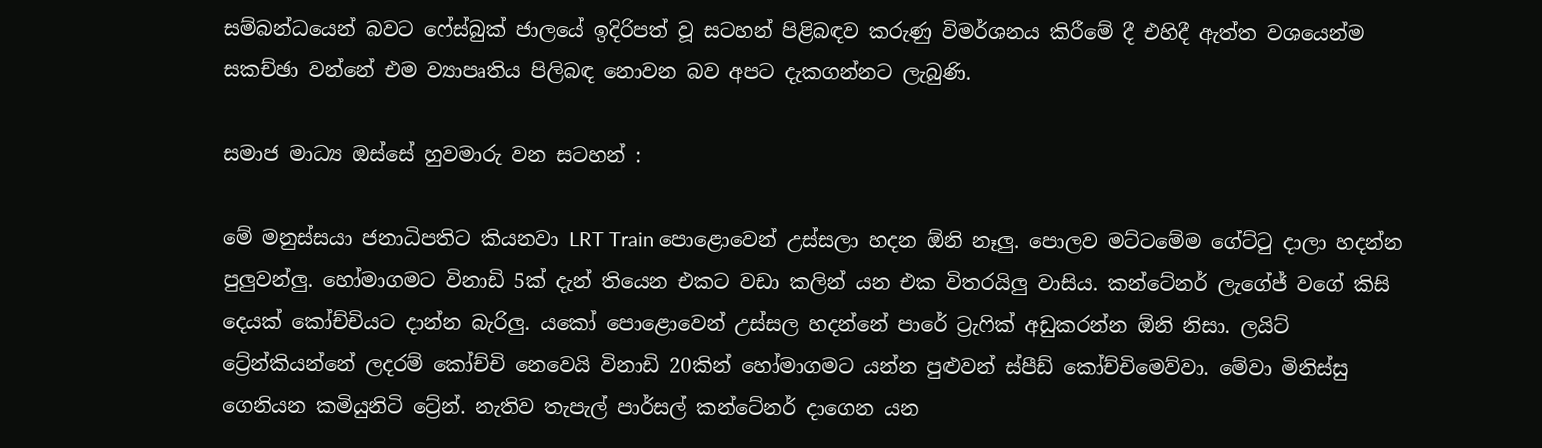සම්බන්ධයෙන් බවට ෆේස්බුක් ජාලයේ ඉදිරිපත් වූ සටහන් පිළිබඳව කරුණු විමර්ශනය කිරීමේ දී එහිදී ඇත්ත වශයෙන්ම සකච්ඡා වන්නේ එම ව්‍යාපෘතිය පිලිබඳ නොවන බව අපට දැකගන්නට ලැබුණි.

සමාජ මාධ්‍ය ඔස්සේ හුවමාරු වන සටහන් :

මේ මනුස්සයා ජනාධිපතිට කියනවා LRT Train පොළොවෙන් උස්සලා හදන ඕනි නෑලු. පොලව මට්ටමේම ගේට්ටු දාලා හදන්න පුලුවන්ලු. හෝමාගමට විනාඩි 5ක් දැන් තියෙන එකට වඩා කලින් යන එක විතරයිලු වාසිය. කන්ටේනර් ලැගේජ් වගේ කිසි දෙයක් කෝච්චියට දාන්න බැරිලු. යකෝ පොළොවෙන් උස්සල හදන්නේ පාරේ ට්‍රැෆික් අඩුකරන්න ඕනි නිසා. ලයිට් ට්‍රේන්කියන්නේ ලදරම් කෝච්චි නෙවෙයි විනාඩි 20කින් හෝමාගමට යන්න පුළුවන් ස්පීඩ් කෝච්චිමෙව්වා. මේවා මිනිස්සු ගෙනියන කමියුනිටි ට්‍රේන්. නැතිව තැපැල් පාර්සල් කන්ටේනර් දාගෙන යන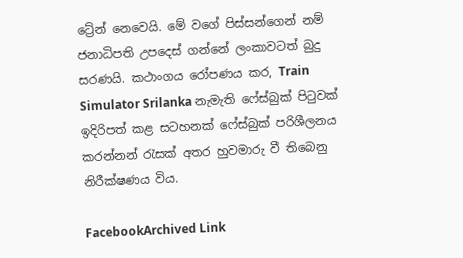ට්‍රේන් නෙවෙයි. මේ වගේ පිස්සන්ගෙන් නම් ජනාධිපති උපදෙස් ගන්නේ ලංකාවටත් බුදු සරණයි. කථාංගය රෝපණය කර, Train Simulator Srilanka නැමැති ෆේස්බුක් පිටුවක් ඉදිරිපත් කළ සටහනක් ෆේස්බුක් පරිශීලනය කරන්නන් රැසක් අතර හුවමාරු වී තිබෙනු නිරීක්ෂණය විය.

FacebookArchived Link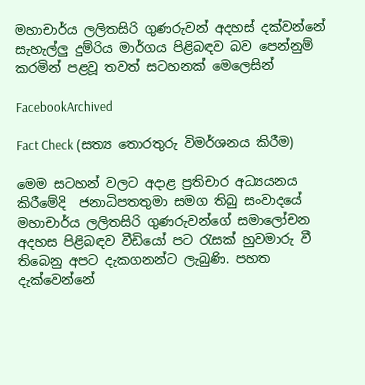මහාචාර්ය ලලිතසිරි ගුණරුවන් අදහස් දක්වන්නේ සැහැල්ලු දුම්රිය මාර්ගය පිළිබඳව බව පෙන්නුම් කරමින් පළවූ තවත් සටහනක් මෙලෙසින්

FacebookArchived

Fact Check (සත්‍ය තොරතුරු විමර්ශනය කිරීම)

මෙම සටහන් වලට අදාළ ප්‍රතිචාර අධ්‍යයනය කිරීමේදි  ජනාධිපතතුමා සමග තිබු සංවාදයේ මහාචාර්ය ලලිතසිරි ගුණරුවන්ගේ සමාලෝචන අදහස පිළිබඳව වීඩියෝ පට රැසක් හුවමාරු වී තිබෙනු අපට දැකගනන්ට ලැබුණි. පහත දැක්වෙන්නේ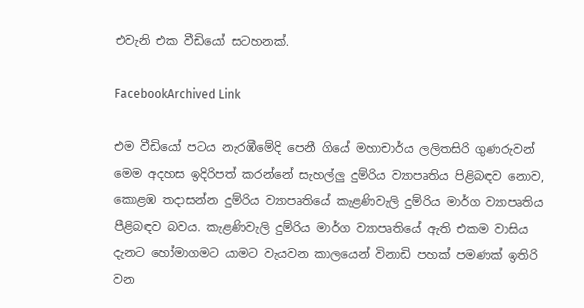එවැනි එක වීඩියෝ සටහනක්.

FacebookArchived Link

එම වීඩියෝ පටය නැරඹීමේදි පෙනී ගියේ මහාචාර්ය ලලිතසිරි ගුණරුවන් මෙම අදහස ඉදිරිපත් කරන්නේ සැහල්ලු දුම්රිය ව්‍යාපෘතිය පිළිබඳව නොව, කොළඹ තදාසන්න දුම්රිය ව්‍යාපෘතියේ කැළණිවැලි දුම්රිය මාර්ග ව්‍යාපෘතිය පීළිබඳව බවය. කැළණිවැලි දුම්රිය මාර්ග ව්‍යාපෘතියේ ඇති එකම වාසිය දැනට හෝමාගමට යාමට වැයවන කාලයෙන් විනාඩි පහක් පමණක් ඉතිරි වන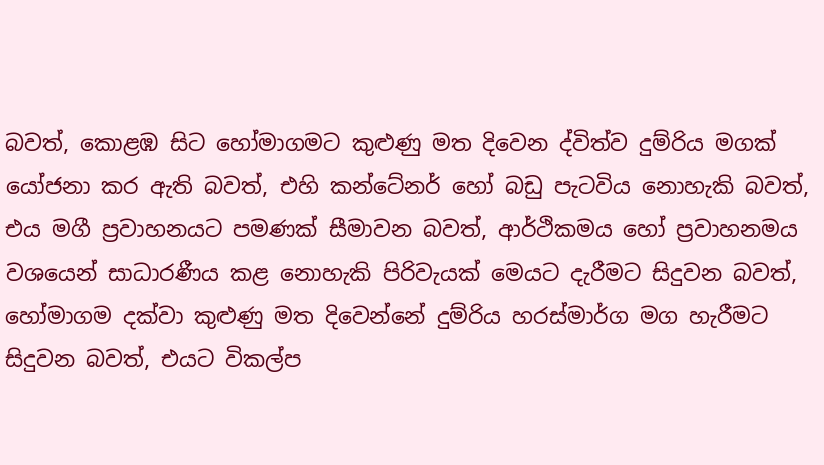බවත්, කොළඹ සිට හෝමාගමට කුළුණු මත දිවෙන ද්විත්ව දුම්රිය මගක් යෝජනා කර ඇති බවත්, එහි කන්ටේනර් හෝ බඩු පැටවිය නොහැකි බවත්, එය මගී ප්‍රවාහනයට පමණක් සීමාවන බවත්, ආර්ථිකමය හෝ ප්‍රවාහනමය වශයෙන් සාධාරණීය කළ නොහැකි පිරිවැයක් මෙයට දැරීමට සිදුවන බවත්, හෝමාගම දක්වා කුළුණු මත දිවෙන්නේ දුම්රිය හරස්මාර්ග මග හැරීමට සිදුවන බවත්, එයට විකල්ප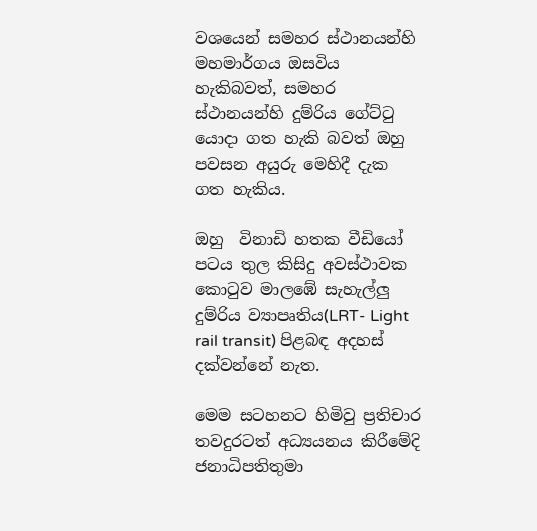වශයෙන් සමහර ස්ථානයන්හි  මහමාර්ගය ඔසවිය හැකිබවත්, සමහර ස්ථානයන්හි දුම්රිය ගේට්ටු යොදා ගත හැකි බවත් ඔහු පවසන අයුරු මෙහිදී දැක ගත හැකිය.

ඔහු ‍ විනාඩි හතක වීඩියෝ පටය තුල කිසිදු අවස්ථාවක කොටුව මාලඹේ සැහැල්ලු දුම්රිය ව්‍යාපෘතිය(LRT- Light rail transit) පිළබඳ අදහස් දක්වන්නේ නැත.

මෙම සටහනට හිමිවු ප්‍රතිචාර තවදුරටත් අධ්‍යයනය කිරීමේදි ජනාධිපතිතුමා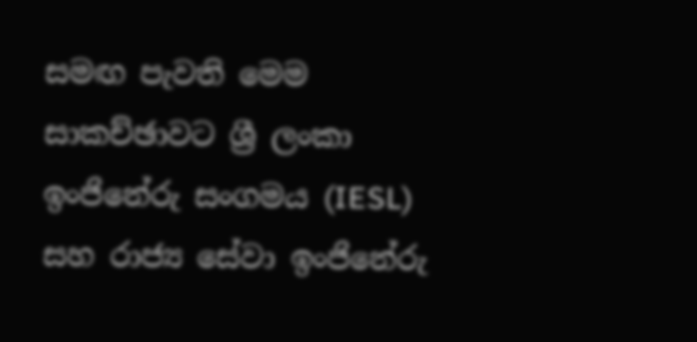සමඟ පැවති මෙම සාකච්ඡාවට ශ්‍රී ලංකා ඉංජිනේරු සංගමය (IESL) සහ රාජ්‍ය සේවා ඉංජිනේරු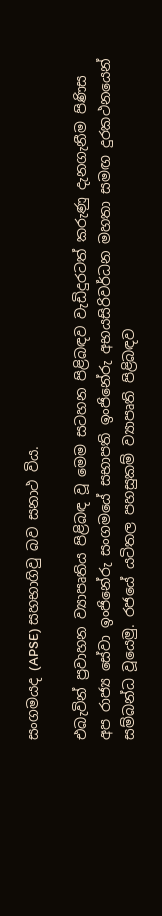සංගමයද (APSE) සහභාගිවු බව සනාථ විය.

එබැවින් ප්‍රවාහන ව්‍යාපෘතිය පිළිබඳ වූ මෙම සටහන පිළිබඳව වැඩිදුරටත් කරුණු දැනගැනීම පිණිස අප රාජ්‍ය සේවා ඉංජිනේරු සංගමයේ සභාපති ඉංජිනේරු අභයසිරිවර්ධන මහතා සමඟ දුරකථනයෙන් සම්බන්ධ වූයෙමු. රජයේ යටිතල පහසුකම් ව්‍යාපෘති පිළිබඳව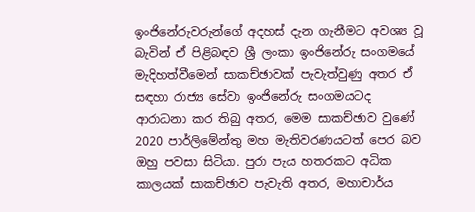ඉංජිනේරුවරුන්ගේ අදහස් දැන ගැනීමට අවශ්‍ය වූ බැවින් ඒ පිළිබඳව ශ්‍රී ලංකා ඉංජිනේරු සංගමයේ මැදිහත්වීමෙන් සාකච්ඡාවක් පැවැත්වුණු අතර ඒ සඳහා රාජ්‍ය සේවා ඉංජිනේරු සංගමයටද ආරාධනා කර තිබු අතර, මෙම සාකච්ඡාව වුණේ 2020 පාර්ලිමේන්තු මහ මැතිවරණයටත් පෙර බව ඔහු පවසා සිටියා. පුරා පැය හතරකට අධික කාලයක් සාකච්ඡාව පැවැති අතර, මහාචාර්ය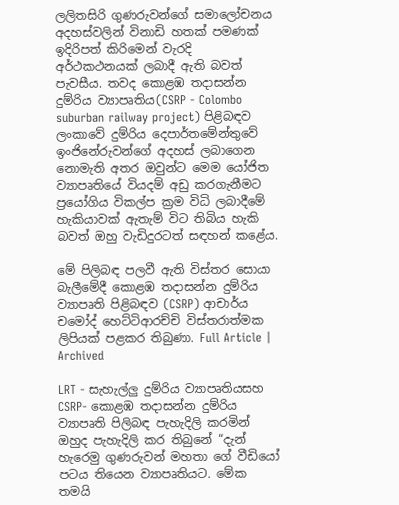ලලිතසිරි ගුණරුවන්ගේ සමාලෝචනය අදහස්වලින් විනාඩි හතක් පමණක් ඉදිරිපත් කිරිමෙන් වැරදි අර්ථකථනයක් ලබාදී ඇති බවත් පැවසීය. තවද කොළඹ තදාසන්න දුම්රිය ව්‍යාපෘතිය(CSRP - Colombo suburban railway project) පිළිබඳව ලංකාවේ දුම්රිය දෙපාර්තමේන්තුවේ ඉංජිනේරුවන්ගේ අදහස් ලබාගෙන නොමැති අතර ඔවුන්ට මෙම යෝජිත ව්‍යාපෘතියේ වියදම් අඩු කරගැනීමට ප්‍රයෝගිය විකල්ප ක්‍රම විධි ලබාදීමේ හැකියාවක් ඇතැම් විට තිබිය හැකි බවත් ඔහු වැඩිදුරටත් සඳහන් කළේය.

මේ පිලිබඳ පලවී ඇති විස්තර සොයා බැලීමේදී කොළඹ තදාසන්න දුම්රිය ව්‍යාපෘති පිළිබඳව (CSRP) ආචාර්ය චමෝද් හෙට්ටිආරච්චි විස්තරාත්මක ලිපියක් පළකර තිබුණා. Full Article | Archived

LRT - සැහැල්ලු දුම්රිය ව්‍යාපෘතියසහ CSRP- කොළඹ තදාසන්න දුම්රිය ව්‍යාපෘති පිලිබඳ පැහැදිලි කරමින් ඔහුද පැහැදිලි කර තිබුනේ “දැන් හැරෙමු ගුණරුවන් මහතා ගේ වීඩියෝ පටය තියෙන ව්‍යාපෘතියට. මේක තමයි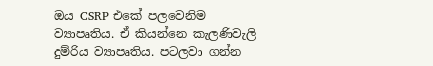ඔය CSRP එකේ පලවෙනිම ව්‍යාපෘතිය. ඒ කියන්නෙ කැලණිවැලි දුම්රිය ව්‍යාපෘතිය. පටලවා ගන්න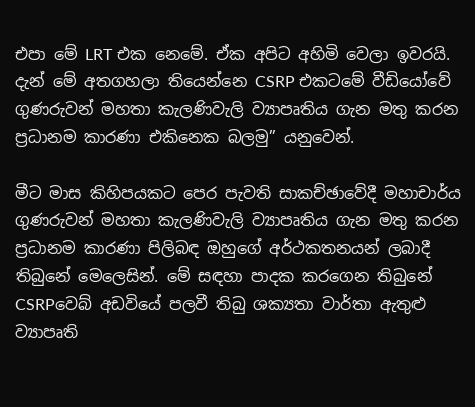එපා මේ LRT එක නෙමේ. ඒක අපිට අහිමි වෙලා ඉවරයි. දැන් මේ අතගහලා තියෙන්නෙ CSRP එකටමේ වීඩියෝවේ ගුණරුවන් මහතා කැලණිවැලි ව්‍යාපෘතිය ගැන මතු කරන ප්‍රධානම කාරණා එකිනෙක බලමු” යනුවෙන්.

මීට මාස කිහිපයකට පෙර පැවති සාකච්ඡාවේදී මහාචාර්ය ගුණරුවන් මහතා කැලණිවැලි ව්‍යාපෘතිය ගැන මතු කරන ප්‍රධානම කාරණා පිලිබඳ ඔහුගේ අර්ථකතනයන් ලබාදී තිබුනේ මෙලෙසින්. මේ සඳහා පාදක කරගෙන තිබුනේ CSRPවෙබ් අඩවියේ පලවී තිබු ශක්‍යතා වාර්තා ඇතුළු ව්‍යාපෘති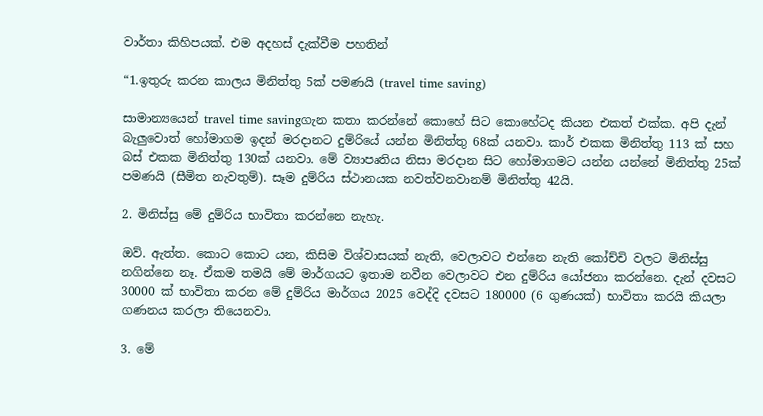වාර්තා කිහිපයක්. එම අදහස් දැක්වීම පහතින්

“1.ඉතුරු කරන කාලය මිනිත්තු 5ක් පමණයි (travel time saving)

සාමාන්‍යයෙන් travel time savingගැන කතා කරන්නේ කොහේ සිට කොහේටද කියන එකත් එක්ක. අපි දැන් බැලුවොත් හෝමාගම ඉදන් මරදානට දුම්රියේ යන්න මිනිත්තු 68ක් යනවා. කාර් එකක මිනිත්තු 113 ක් සහ බස් එකක මිනිත්තු 130ක් යනවා. මේ ව්‍යාපෘතිය නිසා මරදාන සිට හෝමාගමට යන්න යන්නේ මිනිත්තු 25ක් පමණයි (සීමිත නැවතුම්). සෑම දුම්රිය ස්ථානයක නවත්වනවානම් මිනිත්තු 42යි.

2. මිනිස්සු මේ දුම්රිය භාවිතා කරන්නෙ නැහැ.

ඔව්. ඇත්ත. කොට කොට යන, කිසිම විශ්වාසයක් නැති, වෙලාවට එන්නෙ නැති කෝච්චි වලට මිනිස්සු නගින්නෙ නෑ. ඒකම තමයි මේ මාර්ගයට ඉතාම නවීන වෙලාවට එන දුම්රිය යෝජනා කරන්නෙ. දැන් දවසට 30000 ක් භාවිතා කරන මේ දුම්රිය මාර්ගය 2025 වෙද්දි දවසට 180000 (6 ගුණයක්) භාවිතා කරයි කියලා ගණනය කරලා තියෙනවා.

3. මේ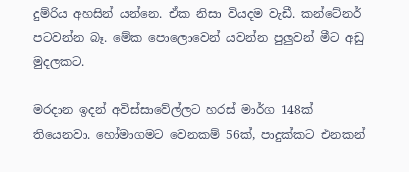දුම්රිය අහසින් යන්නෙ. ඒක නිසා වියදම වැඩී. කන්ටේනර් පටවන්න බෑ. මේක පොලොවෙන් යවන්න පුලුවන් මීට අඩු මුදලකට.

මරදාන ඉදන් අවිස්සාවේල්ලට හරස් මාර්ග 148ක් තියෙනවා. හෝමාගමට වෙනකම් 56ක්, පාදුක්කට එනකන්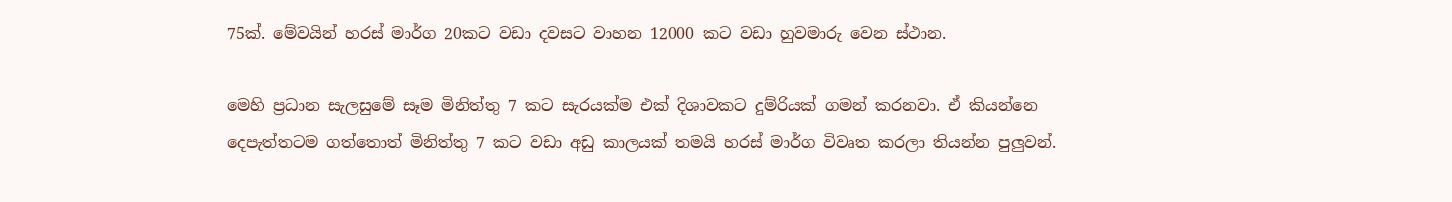75ක්. මේවයින් හරස් මාර්ග 20කට වඩා දවසට වාහන 12000 කට වඩා හුවමාරු වෙන ස්ථාන.

මෙහි ප්‍රධාන සැලසුමේ සෑම මිනිත්තු 7 කට සැරයක්ම එක් දිශාවකට දුම්රියක් ගමන් කරනවා. ඒ කියන්නෙ දෙපැත්තටම ගත්තොත් මිනිත්තු 7 කට වඩා අඩු කාලයක් තමයි හරස් මාර්ග විවෘත කරලා තියන්න පුලුවන්.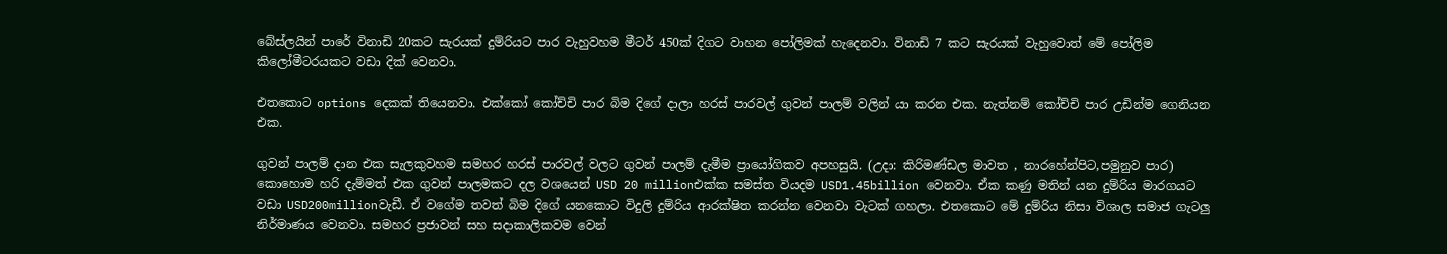බේස්ලයින් පාරේ විනාඩි 20කට සැරයක් දුම්රියට පාර වැහුවහම මීටර් 450ක් දිගට වාහන පෝලිමක් හැදෙනවා. විනාඩි 7 කට සැරයක් වැහුවොත් මේ පෝලිම කිලෝමීටරයකට වඩා දික් වෙනවා.

එතකොට options දෙකක් තියෙනවා. එක්කෝ කෝච්චි පාර බිම දිගේ දාලා හරස් පාරවල් ගුවන් පාලම් වලින් යා කරන එක. නැත්නම් කෝච්චි පාර උඩින්ම ගෙනියන එක.

ගුවන් පාලම් දාන එක සැලකුවහම සමහර හරස් පාරවල් වලට ගුවන් පාලම් දැමීම ප්‍රායෝගිකව අපහසුයි. (උදා: කිරිමණ්ඩල මාවත , නාරහේන්පිට,පමුනුව පාර) කොහොම හරි දැම්මත් එක ගුවන් පාලමකට දල වශයෙන් USD 20 millionඑක්ක සමස්ත වියදම USD1.45billion වෙනවා. ඒක කණු මතින් යන දුම්රිය මාරගයට වඩා USD200millionවැඩී. ඒ වගේම තවත් බිම දිගේ යනකොට විදුලි දුම්රිය ආරක්ෂිත කරන්න වෙනවා වැටක් ගහලා. එතකොට මේ දුම්රිය නිසා විශාල සමාජ ගැටලු නිර්මාණය වෙනවා. සමහර ප්‍රජාවන් සහ සදාකාලිකවම වෙන්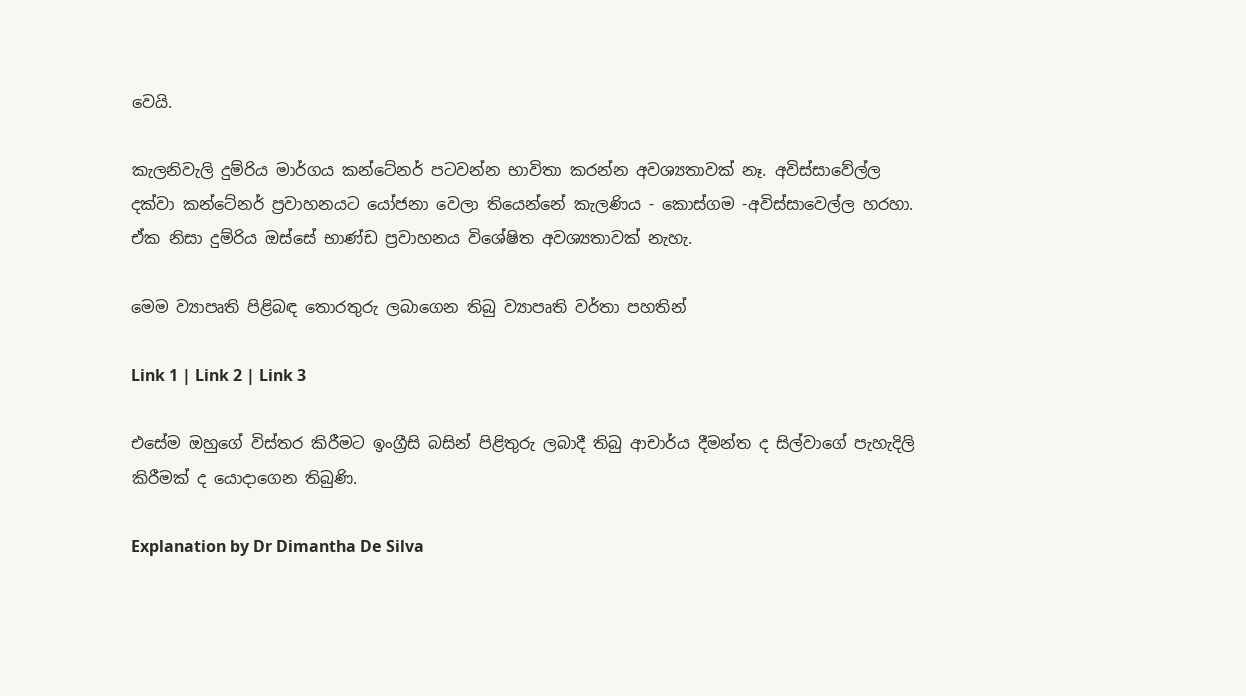වෙයි.

කැලනිවැලි දුම්රිය මාර්ගය කන්ටේනර් පටවන්න භාවිතා කරන්න අවශ්‍යතාවක් නෑ. අවිස්සාවේල්ල දක්වා කන්ටේනර් ප්‍රවාහනයට යෝජනා වෙලා තියෙන්නේ කැලණිය - කොස්ගම -අවිස්සාවෙල්ල හරහා. ඒක නිසා දුම්රිය ඔස්සේ භාණ්ඩ ප්‍රවාහනය විශේෂිත අවශ්‍යතාවක් නැහැ.

මෙම ව්‍යාපෘති පිළිබඳ තොරතුරු ලබාගෙන තිබු ව්‍යාපෘති වර්තා පහතින්

Link 1 | Link 2 | Link 3

එසේම ඔහුගේ විස්තර කිරීමට ඉංග්‍රීසි බසින් පිළිතුරු ලබාදී තිබු ආචාර්ය දීමන්ත ද සිල්වාගේ පැහැදිලි කිරීමක් ද යොදාගෙන තිබුණි.

Explanation by Dr Dimantha De Silva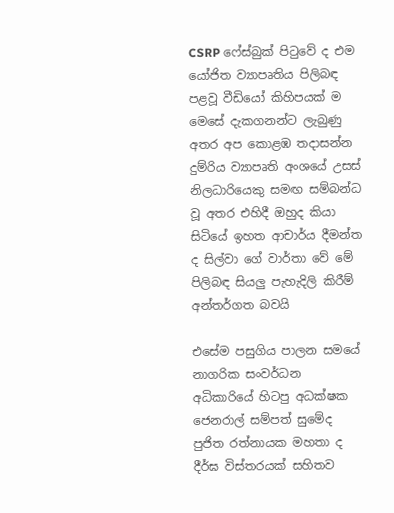CSRP ෆේස්බුක් පිටුවේ ද එම යෝජිත ව්‍යාපෘතිය පිලිබඳ පළවූ වීඩියෝ කිහිපයක් ම මෙසේ දැකගනන්ට ලැබුණු අතර අප කොළඹ තදාසන්න දුම්රිය ව්‍යාපෘති අංශයේ උසස් නිලධාරියෙකු සමඟ සම්බන්ධ වූ අතර එහිදී ඔහුද කියා සිටියේ ඉහත ආචාර්ය දීමන්ත ද සිල්වා ගේ වාර්තා වේ මේ පිලිබඳ සියලු පැහැදිලි කිරීම් අන්තර්ගත බවයි

එසේම පසුගිය පාලන සමයේ නාගරික සංවර්ධන අධිකාරියේ හිටපු අධක්ෂක ජෙනරාල් සම්පත් සුමේද පුජිත රත්නායක මහතා ද දීර්ඝ විස්තරයක් සහිතව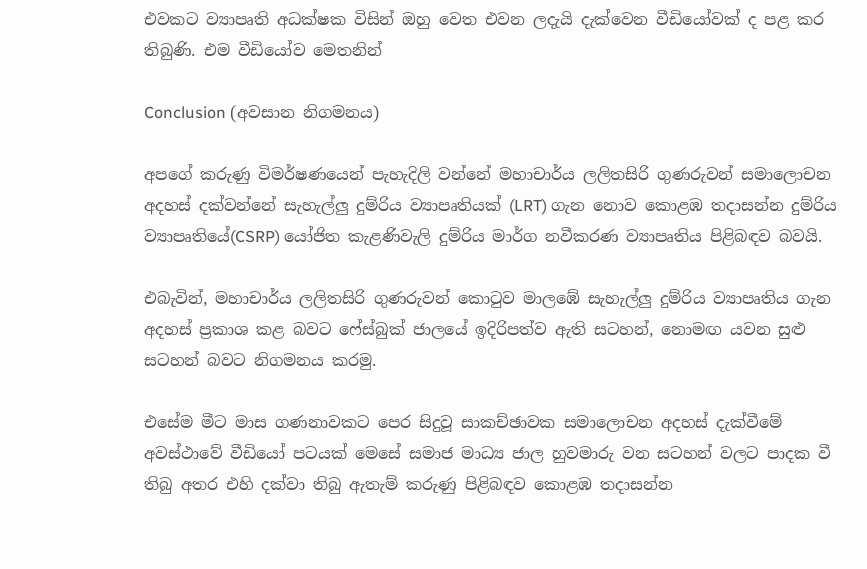එවකට ව්‍යාපෘති අධක්ෂක විසින් ඔහු වෙත එවන ලදැයි දැක්වෙන වීඩියෝවක් ද පළ කර තිබුණි. එම වීඩියෝව මෙතනින්

Conclusion (අවසාන නිගමනය)

අපගේ කරුණු විමර්ෂණයෙන් පැහැදිලි වන්නේ මහාචාර්ය ලලිතසිරි ගුණරුවන් සමාලොචන අදහස් දක්වන්නේ සැහැල්ලු දුම්රිය ව්‍යාපෘතියක් (LRT) ගැන නොව කොළඹ තදාසන්න දුම්රිය ව්‍යාපෘතියේ(CSRP) යෝජිත කැළණිවැලි දුම්රිය මාර්ග නවීකරණ ව්‍යාපෘතිය පිළිබඳව බවයි.

එබැවින්, මහාචාර්ය ලලිතසිරි ගුණරුවන් කොටුව මාලඹේ සැහැල්ලු දුම්රිය ව්‍යාපෘතිය ගැන අදහස් ප්‍රකාශ කළ බවට ෆේස්බුක් ජාලයේ ඉදිරිපත්ව ඇති සටහන්, නොමඟ යවන සුළු සටහන් බවට නිගමනය කරමු.

එසේම මීට මාස ගණනාවකට පෙර සිදුවූ සාකච්ඡාවක සමාලොචන අදහස් දැක්වීමේ අවස්ථාවේ වීඩියෝ පටයක් මෙසේ සමාජ මාධ්‍ය ජාල හුවමාරු වන සටහන් වලට පාදක වී තිබු අතර එහි දක්වා තිබු ඇතැම් කරුණු පිළිබඳව කොළඹ තදාසන්න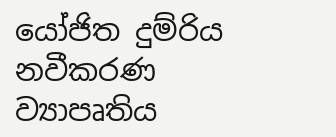යෝජිත දුම්රිය නවීකරණ ව්‍යාපෘතිය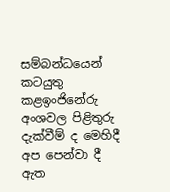සම්බන්ධයෙන් කටයුතු කළඉංජිනේරු අංශවල පිළිතුරු දැක්වීම් ද මෙහිදී අප පෙන්වා දී ඇත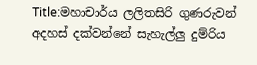Title:මහාචාර්ය ලලිතසිරි ගුණරුවන් අදහස් දක්වන්නේ සැහැල්ලු දුම්රිය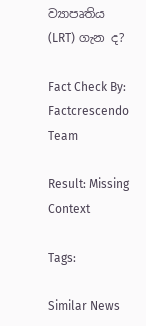ව්‍යාපෘතිය (LRT) ගැන ද?

Fact Check By: Factcrescendo Team

Result: Missing Context

Tags:

Similar News